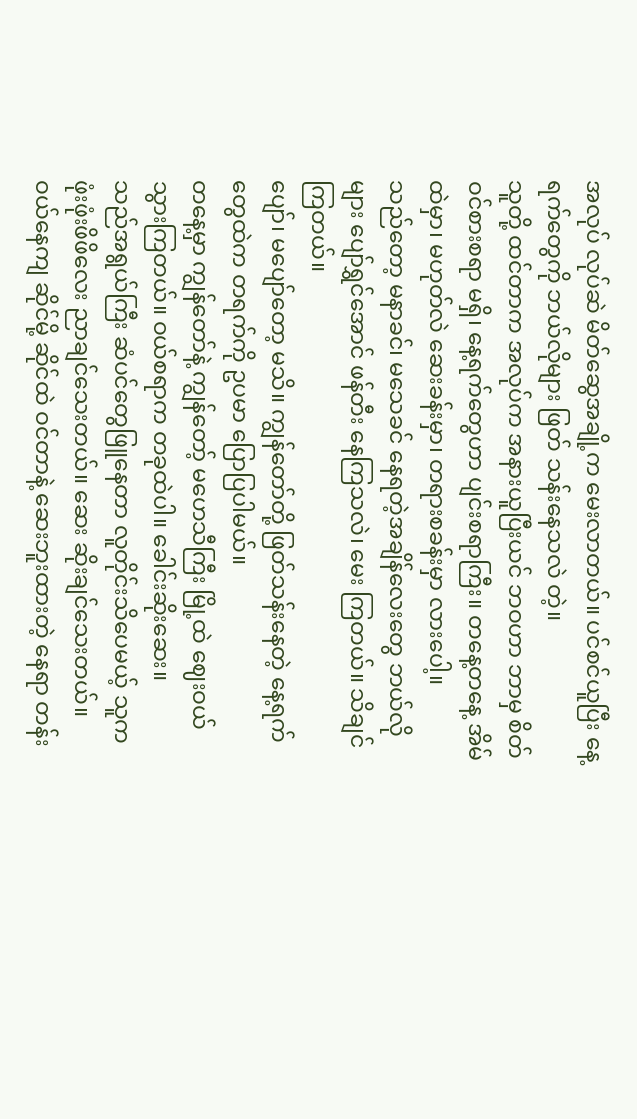အလုပ် လုပ်ဆဲ မိတ်ဆွေအချို့က မေးလာတယ်။ ပင်စင်ယူပြီး နေ့ရက်တွေကို ဘယ်လိုများ ဖြတ် သန်းနေသလဲ တဲ့။
သူတို့ ထင်တာက အလုပ်က အနားယူပြီးယင် ဘဝဟာ ဘာမှ စိတ် ဝင်စားစရာ မရှိ၊ နေ့ရက်တွေဟာ ပျင်းစရာကြီး။ တနေ့တနေ့ အိမ်ထဲမှာ၊ မဟုတ်လဲ ဆေးခန်းမှာ၊ တရားစခန်းမှာ လားပေါ့။
သည်တော့ မနာခင်၊ မသေခင် နေရတဲ့အချိန်လေးတွေ ဘယ်လိုများ ပျော်ရွှင်အောင် ဖန်တီး နေကြသလဲ၊ မေး ကြတယ်။ သိချင် ကြတယ်။
ပျော်၊ မပျော်တော့ မသိ။ ကျွန်တော်တို့ ဖြတ်သန်းနေတဲ့ နေ့ရက်တွေထဲက တရက်ကို ဥပမာ ပြောပြပါမယ်။
တနေ့မှာ ကျွန်တော်နဲ့ ကျွန်တော့် မဟေသီကြီး မြို့ထဲ ဈေးဝယ် သွားကြတယ်။ ဝယ်စရာက တခုထဲပါ။ ခေါင်းဆိုးဆေး။
သည်အရွယ်ကြီး ဆံပင်တွေဖြူနေတာ လူတိုင်းသိပေမယ့် သူက ဖုံးဖုံးဖိဖိလေး ညာချင်သေးတယ်။ ဆေး ဆိုးချင်သေးတယ်။
ဝယ်နေကျ ဆိုင်မို့ ဆိုင်ထဲ ဝင်တာနဲ့ ဆေးဘူးထားတဲ့ နေရာ တန်း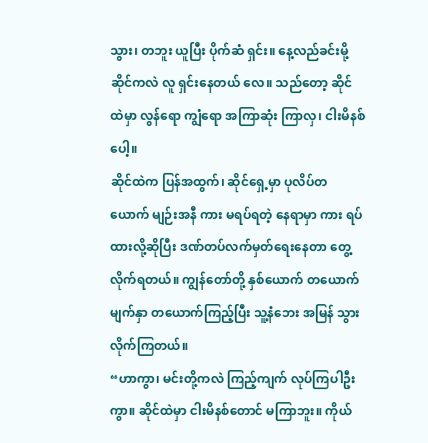သွား၊ တဘူး ယူပြီး ပိုက်ဆံ ရှင်း။ နေ့လည်ခင်းမို့ ဆိုင်ကလဲ လူ ရှင်းနေတယ် လေ။ သည်တော့ ဆိုင်ထဲမှာ လွန်ရော ကျွံရော အကြာဆုံး ကြာလှ၊ ငါးမိနစ်ပေါ့။
ဆိုင်ထဲက ပြန်အထွက်၊ ဆိုင်ရှေ့မှာ ပုလိပ်တယောက် မျဉ်းအနီ ကား မရပ်ရတဲ့ နေရာမှာ ကား ရပ်ထားလို့ဆိုပြီး ဒဏ်တပ်လက်မှတ်ရေးနေတာ တွေ့လိုက်ရတယ်။ ကျွန်တော်တို့ နှစ်ယောက် တယောက် မျက်နှာ တယောက်ကြည့်ပြီး သူ့နံဘေး အမြန် သွားလိုက်ကြတယ်။
“ဟာကွာ၊ မင်းတို့ကလဲ ကြည့်ကျက် လုပ်ကြပါဦးကွာ။ ဆိုင်ထဲမှာ ငါးမိနစ်တောင် မကြာဘူး။ ကိုယ်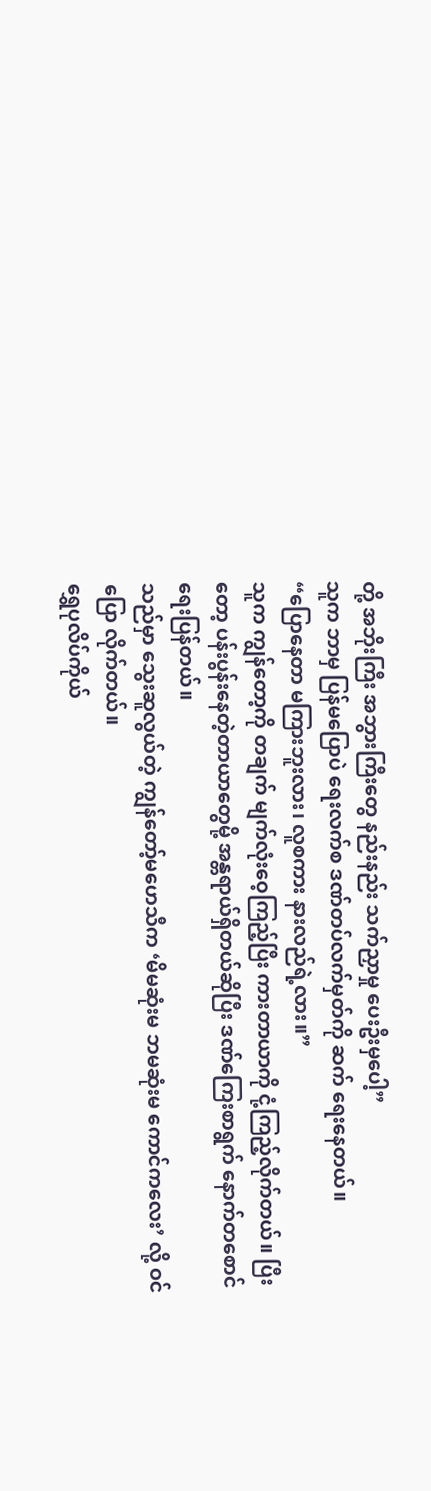တို့ အဘိုးကြီး အဘွားကြီးတွေ နည်းနည်း သက်ညှာမှု ပေးဦးမှပေါ့”
သူက ဘာမှ ပြန်မပြောပဲ ရေးလက်စ ဒဏ်တပ်လက်မှတ်ကို ဆက် ရေးနေတယ်။
“ပြောနေတာ မကြားဘူးလား၊ လူစကား နားလည်ရဲ့လား။”
သူက ကျွန်တော့ကို တချက် မျက်လုံးဝေ့ကြည့်ပြီး ကားတာယာကို ငုံ့ကြည့်လိုက်တယ်။ ပြီးတော့ ပန်းပွန်းနေတဲ့တာယာတွေမို့ အန္တရာယ်ရှိတယ်ဆိုပြီး ဒဏ်ကြေးစာရွက် နောက်တစောင် ရေးပြန်တယ်။
သည်မှာ သွေးဆူလွယ်တဲ့ ကျွန်တော့်မဟေသီက ‘မိမဆုံးမ ဘမဆုံးမ ကောင်ကလေး’ လို့ ဝင်ပြော လိုက်တယ်။
ရွှေပုလိပ်ကိုယ်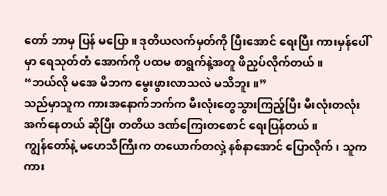တော် ဘာမှ ပြန် မပြော။ ဒုတိယလက်မှတ်ကို ပြီးအောင် ရေးပြီး ကားမှန်ပေါ် မှာ ရေသုတ်တံ အောက်ကို ပထမ စာရွက်နဲ့အတူ ဖိညှပ်လိုက်တယ်။
“ဘယ်လို မအေ မိဘက မွေးဖွားလာသလဲ မသိဘူး။”
သည်မှာသူက ကားအနောက်ဘက်က မီးလုံးတွေသွားကြည့်ပြီး မီးလုံးတလုံး အက်နေတယ် ဆိုပြီး တတိယ ဒဏ်ကြေးတစောင် ရေးပြန်တယ်။
ကျွန်တော်နဲ့ မဟေသီကြီးက တယောက်တလှဲ့ နစ်နာအောင် ပြောလိုက်၊ သူက ကား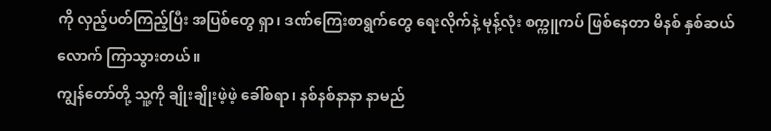ကို လှည့်ပတ်ကြည့်ပြီး အပြစ်တွေ ရှာ၊ ဒဏ်ကြေးစာရွက်တွေ ရေးလိုက်နဲ့ မုန့်လုံး စက္ကူကပ် ဖြစ်နေတာ မိနစ် နှစ်ဆယ်လောက် ကြာသွားတယ်။
ကျွန်တော်တို့ သူ့ကို ချိုးချိုးဖဲ့ဖဲ့ ခေါ်စရာ၊ နစ်နစ်နာနာ နာမည်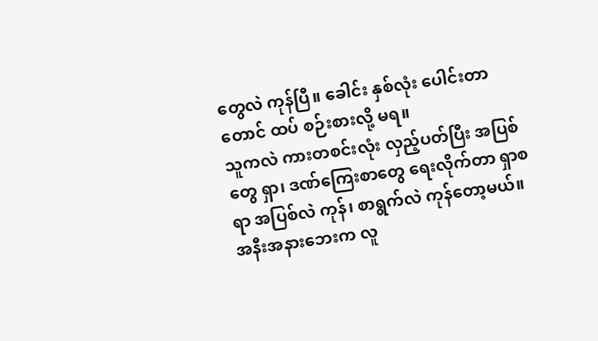တွေလဲ ကုန်ပြီ။ ခေါင်း နှစ်လုံး ပေါင်းတာတောင် ထပ် စဉ်းစားလို့ မရ။
သူကလဲ ကားတစင်းလုံး လှည့်ပတ်ပြီး အပြစ်တွေ ရှာ၊ ဒဏ်ကြေးစာတွေ ရေးလိုက်တာ ရှာစရာ အပြစ်လဲ ကုန်၊ စာရွက်လဲ ကုန်တော့မယ်။
အနီးအနားဘေးက လူ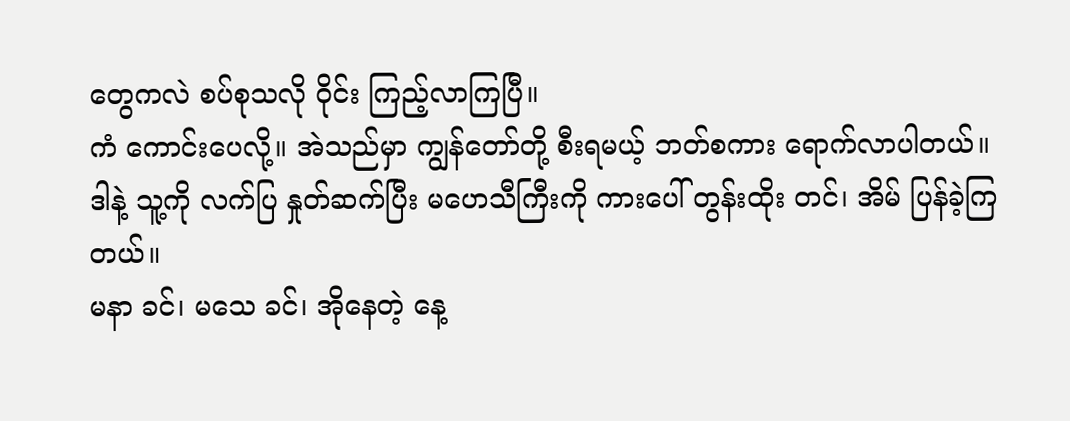တွေကလဲ စပ်စုသလို ဝိုင်း ကြည့်လာကြပြီ။
ကံ ကောင်းပေလို့။ အဲသည်မှာ ကျွန်တော်တို့ စီးရမယ့် ဘတ်စကား ရောက်လာပါတယ်။
ဒါနဲ့ သူ့ကို လက်ပြ နှုတ်ဆက်ပြီး မဟေသီကြီးကို ကားပေါ် တွန်းထိုး တင်၊ အိမ် ပြန်ခဲ့ကြတယ်။
မနာ ခင်၊ မသေ ခင်၊ အိုနေတဲ့ နေ့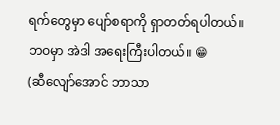ရက်တွေမှာ ပျော်စရာကို ရှာတတ်ရပါတယ်။
ဘဝမှာ အဲဒါ အရေးကြီးပါတယ်။ 😁
(ဆီလျော်အောင် ဘာသာ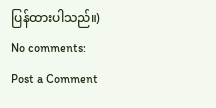ပြန်ထားပါသည်။)
No comments:
Post a Comment